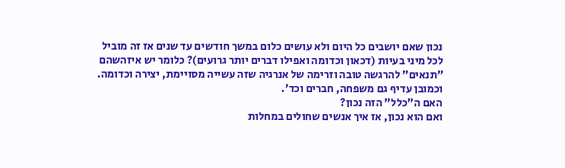נכון שאם יושבים כל היום ולא עושים כלום במשך חודשים עד שנים אז זה מוביל לכל מיני בעיות (דכאון וכדומה ואפילו דברים יותר גרועים)? כלומר יש איזהשהם "תנאים" להרגשה טובה וזרימה של אנרגיה שזה עשייה מסויימת, יצירה וכדומה. וכמובן עדיף גם משפחה, חברים וכד'.
האם ה"כלל" הזה נכון?
ואם הוא נכון, אז איך אנשים שחולים במחלות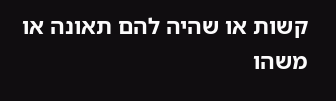קשות או שהיה להם תאונה או משהו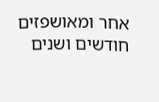אחר ומאושפזים חודשים ושנים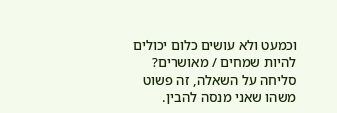וכמעט ולא עושים כלום יכולים להיות שמחים / מאושרים?
סליחה על השאלה, זה פשוט משהו שאני מנסה להבין.